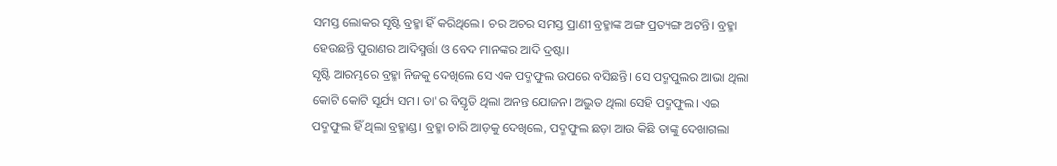ସମସ୍ତ ଲୋକର ସୃଷ୍ଟି ବ୍ରହ୍ମା ହିଁ କରିଥିଲେ। ଚର ଅଚର ସମସ୍ତ ପ୍ରାଣୀ ବ୍ରହ୍ମାଙ୍କ ଅଙ୍ଗ ପ୍ରତ୍ୟଙ୍ଗ ଅଟନ୍ତି। ବ୍ରହ୍ମା ହେଉଛନ୍ତି ପୁରାଣର ଆଦିସ୍ମର୍ତ୍ତା ଓ ବେଦ ମାନଙ୍କର ଆଦି ଦ୍ରଷ୍ଟା।
ସୃଷ୍ଟି ଆରମ୍ଭରେ ବ୍ରହ୍ମା ନିଜକୁ ଦେଖିଲେ ସେ ଏକ ପଦ୍ମଫୁଲ ଉପରେ ବସିଛନ୍ତି। ସେ ପଦ୍ମପୁଲର ଆଭା ଥିଲା କୋଟି କୋଟି ସୂର୍ଯ୍ୟ ସମ। ତା'ର ବିସ୍ତୃତି ଥିଲା ଅନନ୍ତ ଯୋଜନ। ଅଦ୍ଭୁତ ଥିଲା ସେହି ପଦ୍ମଫୁଲ। ଏଇ ପଦ୍ମଫୁଲ ହିଁ ଥିଲା ବ୍ରହ୍ମାଣ୍ଡ। ବ୍ରହ୍ମା ଚାରି ଆଡ଼କୁ ଦେଖିଲେ, ପଦ୍ମଫୁଲ ଛଡ଼ା ଆଉ କିଛି ତାଙ୍କୁ ଦେଖାଗଲା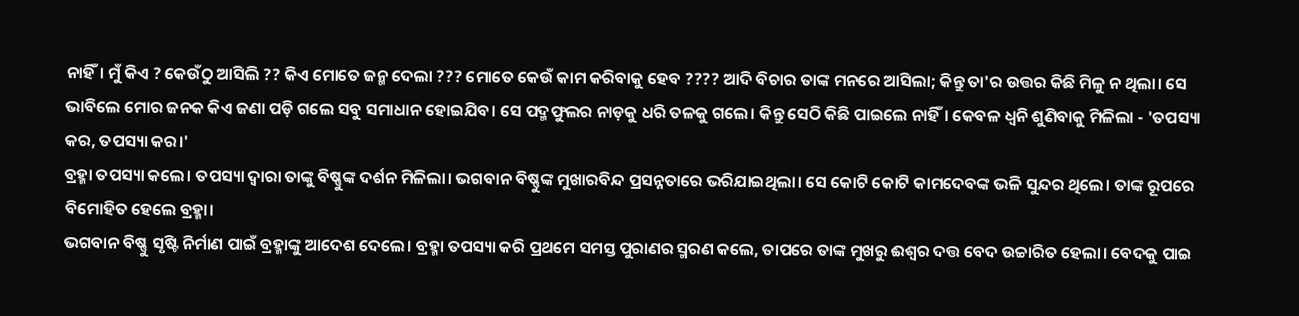ନାହିଁ। ମୁଁ କିଏ ? କେଉଁଠୁ ଆସିଲି ?? କିଏ ମୋତେ ଜନ୍ମ ଦେଲା ??? ମୋତେ କେଉଁ କାମ କରିବାକୁ ହେବ ???? ଆଦି ବିଚାର ତାଙ୍କ ମନରେ ଆସିଲା; କିନ୍ତୁ ତା'ର ଉତ୍ତର କିଛି ମିଳୁ ନ ଥିଲା। ସେ ଭାବିଲେ ମୋର ଜନକ କିଏ ଜଣା ପଡ଼ି ଗଲେ ସବୁ ସମାଧାନ ହୋଇଯିବ। ସେ ପଦ୍ମଫୁଲର ନାଡ଼କୁ ଧରି ତଳକୁ ଗଲେ। କିନ୍ତୁ ସେଠି କିଛି ପାଇଲେ ନାହିଁ। କେବଳ ଧ୍ଵନି ଶୁଣିବାକୁ ମିଳିଲା - 'ତପସ୍ୟା କର, ତପସ୍ୟା କର।'
ବ୍ରହ୍ମା ତପସ୍ୟା କଲେ। ତପସ୍ୟା ଦ୍ୱାରା ତାଙ୍କୁ ବିଷ୍ଣୁଙ୍କ ଦର୍ଶନ ମିଳିଲା। ଭଗବାନ ବିଷ୍ଣୁଙ୍କ ମୁଖାରବିନ୍ଦ ପ୍ରସନ୍ନତାରେ ଭରିଯାଇଥିଲା। ସେ କୋଟି କୋଟି କାମଦେବଙ୍କ ଭଳି ସୁନ୍ଦର ଥିଲେ। ତାଙ୍କ ରୂପରେ ବିମୋହିତ ହେଲେ ବ୍ରହ୍ମା।
ଭଗବାନ ବିଷ୍ଣୁ ସୃଷ୍ଟି ନିର୍ମାଣ ପାଇଁ ବ୍ରହ୍ମାଙ୍କୁ ଆଦେଶ ଦେଲେ। ବ୍ରହ୍ମା ତପସ୍ୟା କରି ପ୍ରଥମେ ସମସ୍ତ ପୁରାଣର ସ୍ମରଣ କଲେ, ତାପରେ ତାଙ୍କ ମୁଖରୁ ଈଶ୍ୱର ଦତ୍ତ ବେଦ ଉଚ୍ଚାରିତ ହେଲା। ବେଦକୁ ପାଇ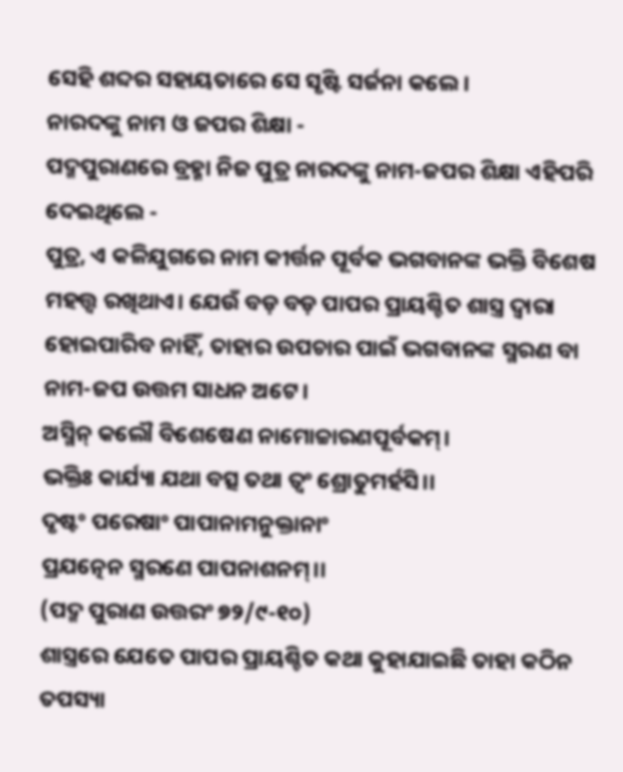ସେହି ଶବ୍ଦର ସହାୟତାରେ ସେ ସୃଷ୍ଟି ସର୍ଜନା କଲେ।
ନାରଦଙ୍କୁ ନାମ ଓ ଜପର ଶିକ୍ଷା -
ପଦ୍ମପୁରାଣରେ ବ୍ରହ୍ମା ନିଜ ପୁତ୍ର ନାରଦଙ୍କୁ ନାମ-ଜପର ଶିକ୍ଷା ଏହିପରି ଦେଇଥିଲେ -
ପୁତ୍ର, ଏ କଳିଯୁଗରେ ନାମ କୀର୍ତ୍ତନ ପୂର୍ବକ ଭଗବାନଙ୍କ ଭକ୍ତି ବିଶେଷ ମହତ୍ତ୍ଵ ରଖିଥାଏ। ଯେଉଁ ବଡ଼ ବଡ଼ ପାପର ପ୍ରାୟଶ୍ଚିତ ଶାସ୍ତ୍ର ଦ୍ୱାରା ହୋଇପାରିବ ନାହିଁ, ତାହାର ଉପଚାର ପାଇଁ ଭଗବାନଙ୍କ ସ୍ମରଣ ବା ନାମ-ଜପ ଉତ୍ତମ ସାଧନ ଅଟେ।
ଅସ୍ମିନ୍ କଲୌ ବିଶେଷେଣ ନାମୋଚ୍ଚାରଣପୂର୍ବକମ୍।
ଭକ୍ତିଃ କାର୍ଯ୍ୟା ଯଥା ବତ୍ସ ତଥା ତ୍ବଂ ଶ୍ରୋତୁମର୍ହସି।।
ଦୃଷ୍ଟଂ ପରେଷାଂ ପାପାନାମନୁକ୍ତାନାଂ
ପ୍ରଯତ୍ନେନ ସ୍ମରଣେ ପାପନାଶନମ୍।।
(ପଦ୍ମ ପୁରାଣ ଉତ୍ତରଂ ୭୨/୯-୧୦)
ଶାସ୍ତ୍ରରେ ଯେତେ ପାପର ପ୍ରାୟଶ୍ଚିତ କଥା କୁହାଯାଇଛି ତାହା କଠିନ ତପସ୍ୟା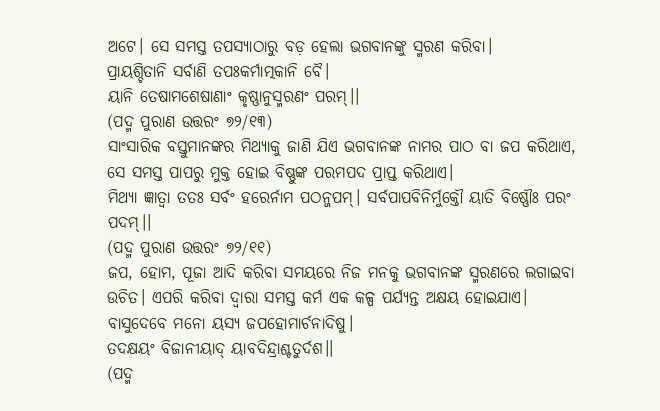ଅଟେ। ସେ ସମସ୍ତ ତପସ୍ୟାଠାରୁ ବଡ଼ ହେଲା ଭଗବାନଙ୍କୁ ସ୍ମରଣ କରିବା।
ପ୍ରାୟଶ୍ଚିତାନି ସର୍ବାଣି ତପଃକର୍ମାତ୍ମକାନି ବୈ।
ୟାନି ତେଷାମଶେଷାଣାଂ କୃଷ୍ଣାନୁସ୍ମରଣଂ ପରମ୍।।
(ପଦ୍ମ ପୁରାଣ ଉତ୍ତରଂ ୭୨/୧୩)
ସାଂସାରିକ ବସ୍ତୁମାନଙ୍କର ମିଥ୍ୟାକୁ ଜାଣି ଯିଏ ଭଗବାନଙ୍କ ନାମର ପାଠ ବା ଜପ କରିଥାଏ, ସେ ସମସ୍ତ ପାପରୁ ମୁକ୍ତ ହୋଇ ବିଷ୍ଣୁଙ୍କ ପରମପଦ ପ୍ରାପ୍ତ କରିଥାଏ।
ମିଥ୍ୟା ଜ୍ଞାତ୍ବା ତତଃ ସର୍ବଂ ହରେର୍ନାମ ପଠନ୍ଜପମ୍। ସର୍ବପାପବିନିର୍ମୁକ୍ତୌ ୟାତି ବିଷ୍ଣୌଃ ପରଂ ପଦମ୍।।
(ପଦ୍ମ ପୁରାଣ ଉତ୍ତରଂ ୭୨/୧୧)
ଜପ, ହୋମ, ପୂଜା ଆଦି କରିବା ସମୟରେ ନିଜ ମନକୁ ଭଗବାନଙ୍କ ସ୍ମରଣରେ ଲଗାଇବା ଉଚିତ। ଏପରି କରିବା ଦ୍ୱାରା ସମସ୍ତ କର୍ମ ଏକ କଳ୍ପ ପର୍ଯ୍ୟନ୍ତ ଅକ୍ଷୟ ହୋଇଯାଏ।
ବାସୁଦେବେ ମନୋ ୟସ୍ୟ ଜପହୋମାର୍ଚନାଦିଷୁ।
ତଦକ୍ଷୟଂ ବିଜାନୀୟାଦ୍ ୟାବଦିନ୍ଦ୍ରାଶ୍ଚତୁର୍ଦଶ।।
(ପଦ୍ମ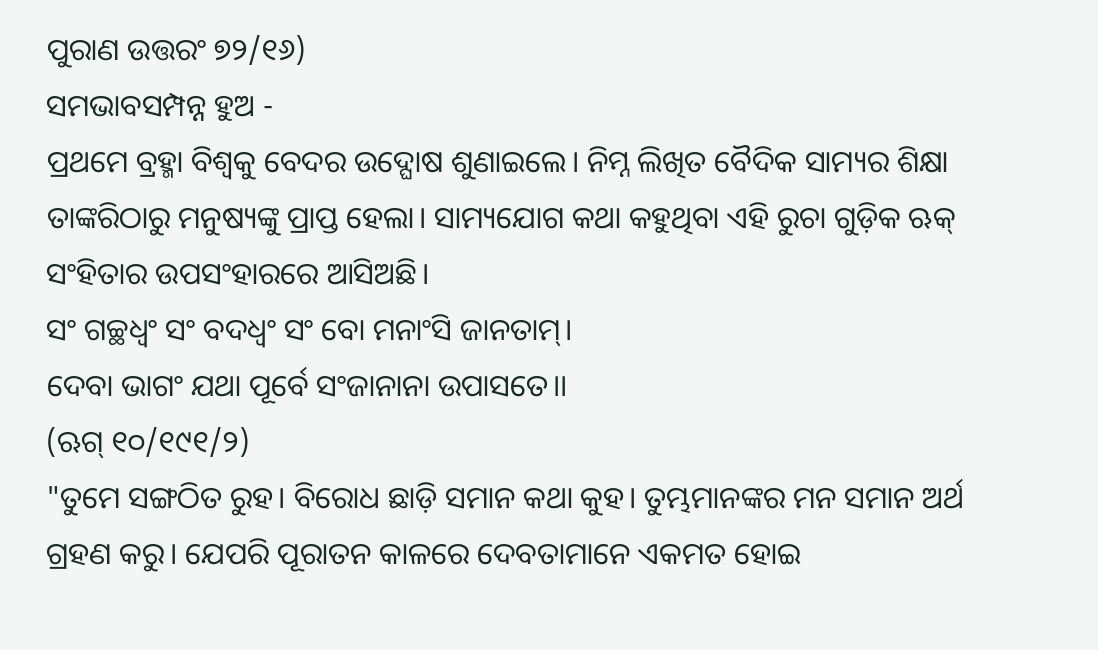ପୁରାଣ ଉତ୍ତରଂ ୭୨/୧୬)
ସମଭାବସମ୍ପନ୍ନ ହୁଅ -
ପ୍ରଥମେ ବ୍ରହ୍ମା ବିଶ୍ୱକୁ ବେଦର ଉଦ୍ଘୋଷ ଶୁଣାଇଲେ। ନିମ୍ନ ଲିଖିତ ବୈଦିକ ସାମ୍ୟର ଶିକ୍ଷା ତାଙ୍କରିଠାରୁ ମନୁଷ୍ୟଙ୍କୁ ପ୍ରାପ୍ତ ହେଲା। ସାମ୍ୟଯୋଗ କଥା କହୁଥିବା ଏହି ରୁଚା ଗୁଡ଼ିକ ଋକ୍ ସଂହିତାର ଉପସଂହାରରେ ଆସିଅଛି।
ସଂ ଗଚ୍ଛଧ୍ଵଂ ସଂ ବଦଧ୍ଵଂ ସଂ ବୋ ମନାଂସି ଜାନତାମ୍।
ଦେବା ଭାଗଂ ଯଥା ପୂର୍ବେ ସଂଜାନାନା ଉପାସତେ।।
(ଋଗ୍ ୧୦/୧୯୧/୨)
"ତୁମେ ସଙ୍ଗଠିତ ରୁହ। ବିରୋଧ ଛାଡ଼ି ସମାନ କଥା କୁହ। ତୁମ୍ଭମାନଙ୍କର ମନ ସମାନ ଅର୍ଥ ଗ୍ରହଣ କରୁ। ଯେପରି ପୂରାତନ କାଳରେ ଦେବତାମାନେ ଏକମତ ହୋଇ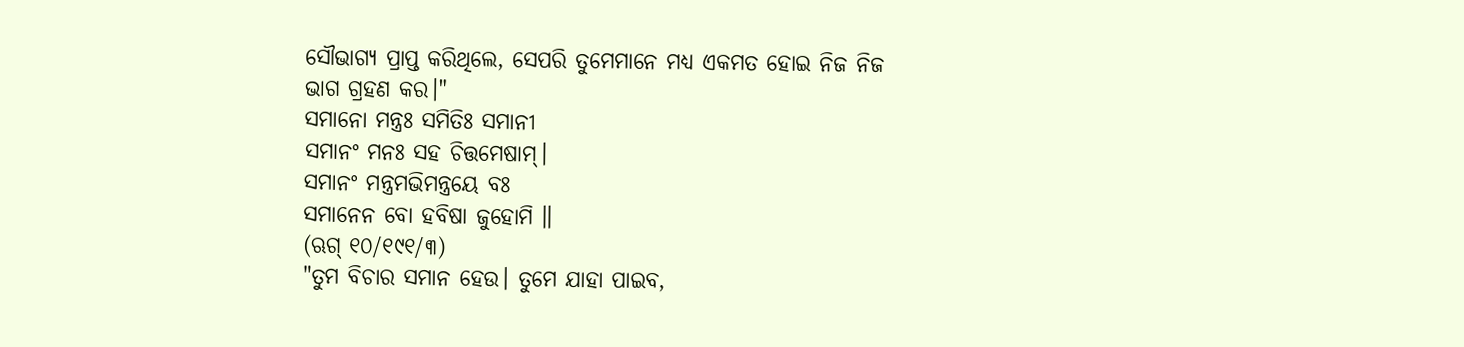ସୌଭାଗ୍ୟ ପ୍ରାପ୍ତ କରିଥିଲେ, ସେପରି ତୁମେମାନେ ମଧ୍ୟ ଏକମତ ହୋଇ ନିଜ ନିଜ ଭାଗ ଗ୍ରହଣ କର।"
ସମାନୋ ମନ୍ତ୍ରଃ ସମିତିଃ ସମାନୀ
ସମାନଂ ମନଃ ସହ ଚିତ୍ତମେଷାମ୍।
ସମାନଂ ମନ୍ତ୍ରମଭିମନ୍ତ୍ରୟେ ବଃ
ସମାନେନ ବୋ ହବିଷା ଜୁହୋମି ॥
(ଋଗ୍ ୧୦/୧୯୧/୩)
"ତୁମ ବିଚାର ସମାନ ହେଉ। ତୁମେ ଯାହା ପାଇବ,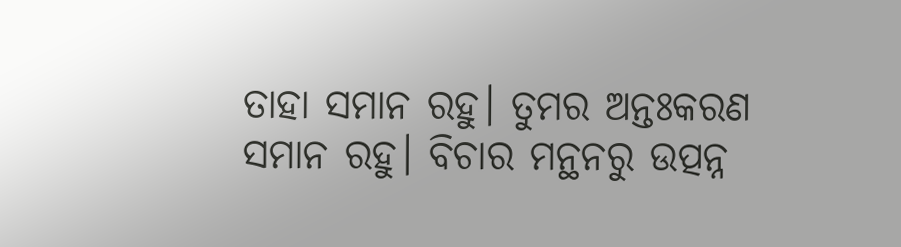ତାହା ସମାନ ରହୁ। ତୁମର ଅନ୍ତଃକରଣ ସମାନ ରହୁ। ବିଚାର ମନ୍ଥନରୁ ଉତ୍ପନ୍ନ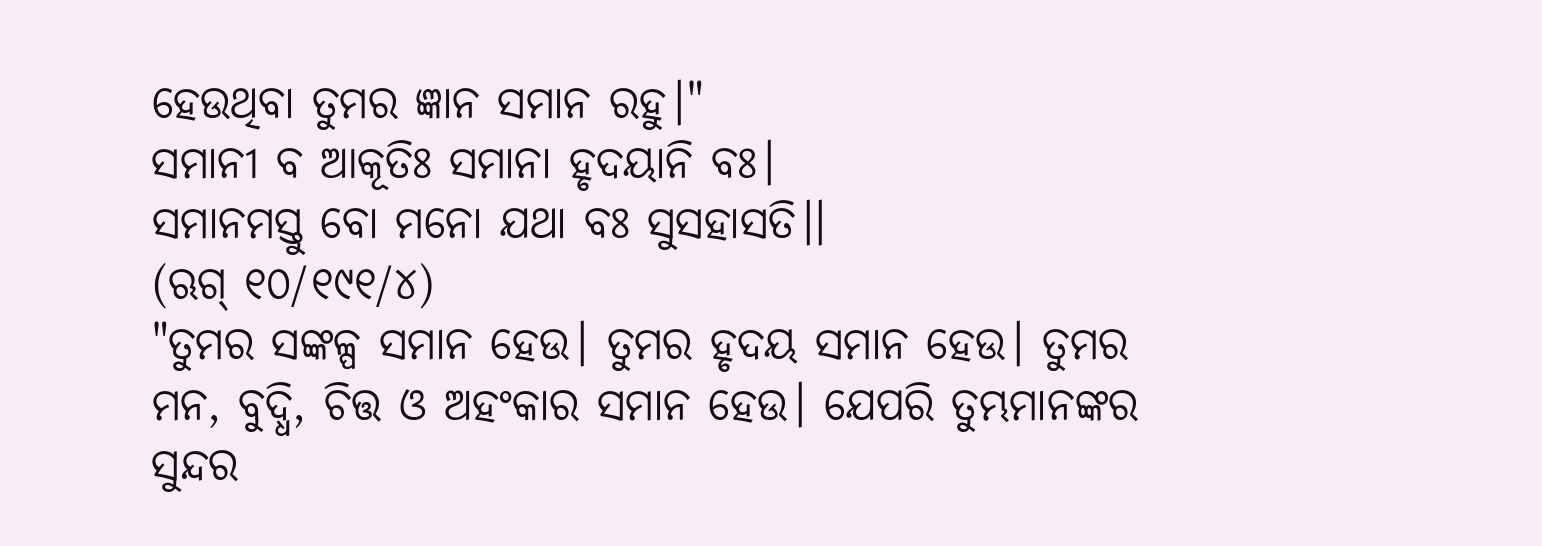ହେଉଥିବା ତୁମର ଜ୍ଞାନ ସମାନ ରହୁ।"
ସମାନୀ ବ ଆକୂତିଃ ସମାନା ହୃଦୟାନି ବଃ।
ସମାନମସ୍ତୁ ବୋ ମନୋ ଯଥା ବଃ ସୁସହାସତି।।
(ଋଗ୍ ୧୦/୧୯୧/୪)
"ତୁମର ସଙ୍କଳ୍ପ ସମାନ ହେଉ। ତୁମର ହୃଦୟ ସମାନ ହେଉ। ତୁମର ମନ, ବୁଦ୍ଧି, ଚିତ୍ତ ଓ ଅହଂକାର ସମାନ ହେଉ। ଯେପରି ତୁମ୍ଭମାନଙ୍କର ସୁନ୍ଦର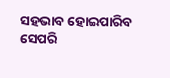ସହଭାବ ହୋଇପାରିବ ସେପରି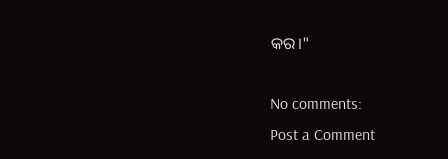କର।"

No comments:
Post a Comment